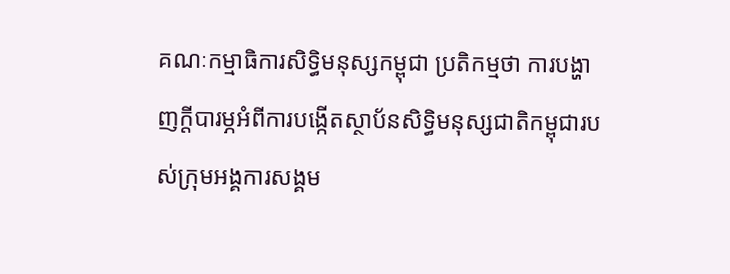គណៈកម្មាធិការសិទ្ធិមនុស្សកម្ពុជា ប្រតិកម្មថា ការបង្ហាញក្តីបារម្ភអំពីការបង្កើតស្ថាប័នសិទ្ធិមនុស្សជាតិកម្ពុជារបស់ក្រុមអង្គការសង្គម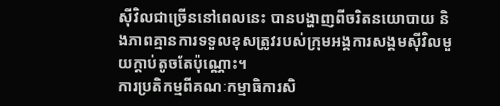ស៊ីវិលជាច្រើននៅពេលនេះ បានបង្ហាញពីចរិតនយោបាយ និងភាពគ្មានការទទួលខុសត្រូវរបស់ក្រុមអង្គការសង្គមស៊ីវិលមួយក្តាប់តូចតែប៉ុណ្ណោះ។
ការប្រតិកម្មពីគណៈកម្មាធិការសិ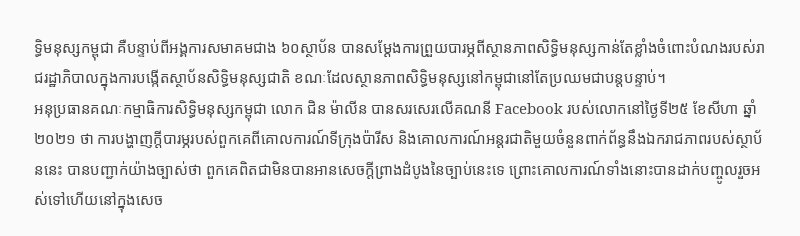ទ្ធិមនុស្សកម្ពុជា គឺបន្ទាប់ពីអង្គការសមាគមជាង ៦០ស្ថាប័ន បានសម្ដែងការព្រួយបារម្ភពីស្ថានភាពសិទ្ធិមនុស្សកាន់តែខ្លាំងចំពោះបំណងរបស់រាជរដ្ឋាភិបាលក្នុងការបង្កើតស្ថាប័នសិទ្ធិមនុស្សជាតិ ខណៈដែលស្ថានភាពសិទ្ធិមនុស្សនៅកម្ពុជានៅតែប្រឈមជាបន្តបន្ទាប់។
អនុប្រធានគណៈកម្មាធិការសិទ្ធិមនុស្សកម្ពុជា លោក ជិន ម៉ាលីន បានសរសេរលើគណនី Facebook របស់លោកនៅថ្ងៃទី២៥ ខែសីហា ឆ្នាំ២០២១ ថា ការបង្ហាញក្តីបារម្ភរបស់ពួកគេពីគោលការណ៍ទីក្រុងប៉ារីស និងគោលការណ៍អន្តរជាតិមួយចំនួនពាក់ព័ន្ធនឹងឯករាជភាពរបស់ស្ថាប័ននេះ បានបញ្ជាក់យ៉ាងច្បាស់ថា ពួកគេពិតជាមិនបានអានសេចក្ដីព្រាងដំបូងនៃច្បាប់នេះទេ ព្រោះគោលការណ៍ទាំងនោះបានដាក់បញ្ចូលរួចអស់ទៅហើយនៅក្នុងសេច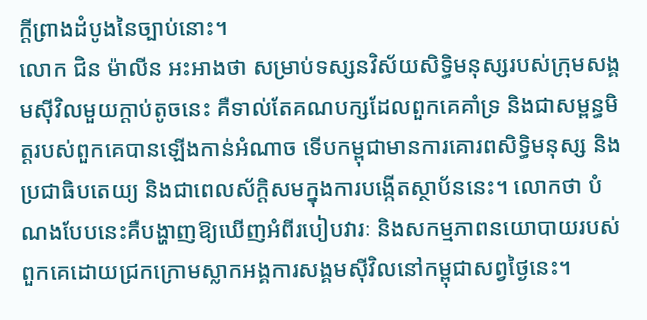ក្ដីព្រាងដំបូងនៃច្បាប់នោះ។
លោក ជិន ម៉ាលីន អះអាងថា សម្រាប់ទស្សនវិស័យសិទ្ធិមនុស្សរបស់ក្រុមសង្គមស៊ីវិលមួយក្តាប់តូចនេះ គឺទាល់តែគណបក្សដែលពួកគេគាំទ្រ និងជាសម្ពន្ធមិត្តរបស់ពួកគេបានឡើងកាន់អំណាច ទើបកម្ពុជាមានការគោរពសិទ្ធិមនុស្ស និងប្រជាធិបតេយ្យ និងជាពេលស័ក្ដិសមក្នុងការបង្កើតស្ថាប័ននេះ។ លោកថា បំណងបែបនេះគឺបង្ហាញឱ្យឃើញអំពីរបៀបវារៈ និងសកម្មភាពនយោបាយរបស់ពួកគេដោយជ្រកក្រោមស្លាកអង្គការសង្គមស៊ីវិលនៅកម្ពុជាសព្វថ្ងៃនេះ។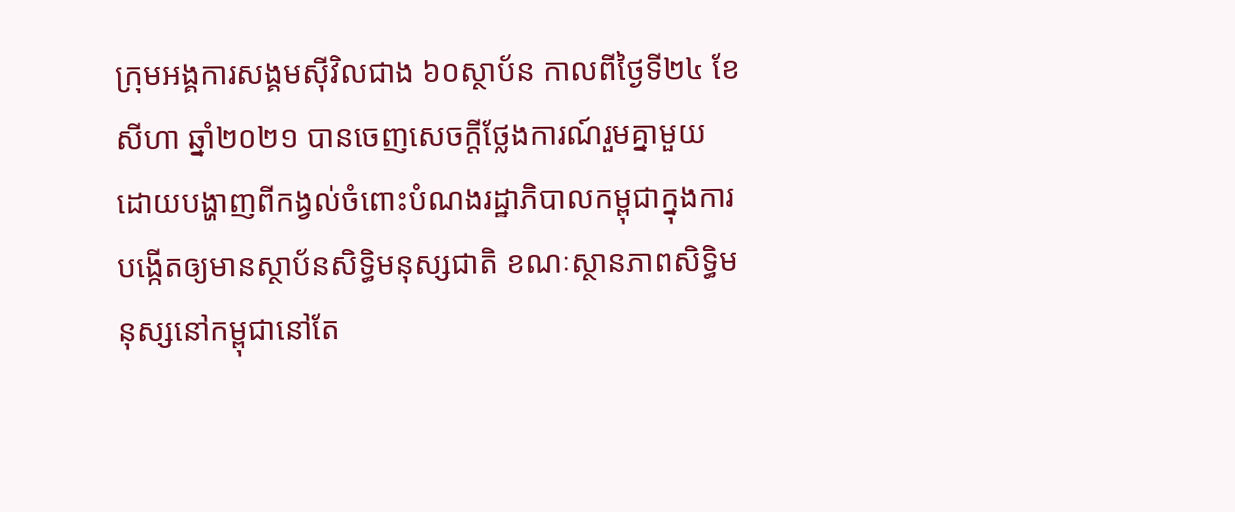ក្រុមអង្គការសង្គមស៊ីវិលជាង ៦០ស្ថាប័ន កាលពីថ្ងៃទី២៤ ខែសីហា ឆ្នាំ២០២១ បានចេញសេចក្តីថ្លែងការណ៍រួមគ្នាមួយ ដោយបង្ហាញពីកង្វល់ចំពោះបំណងរដ្ឋាភិបាលកម្ពុជាក្នុងការបង្កើតឲ្យមានស្ថាប័នសិទ្ធិមនុស្សជាតិ ខណៈស្ថានភាពសិទ្ធិមនុស្សនៅកម្ពុជានៅតែ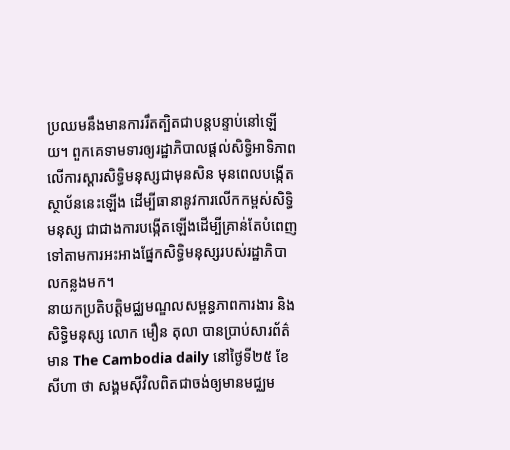ប្រឈមនឹងមានការរឹតត្បិតជាបន្តបន្ទាប់នៅឡើយ។ ពួកគេទាមទារឲ្យរដ្ឋាភិបាលផ្តល់សិទ្ធិអាទិភាពលើការស្ដារសិទ្ធិមនុស្សជាមុនសិន មុនពេលបង្កើតស្ថាប័ននេះឡើង ដើម្បីធានានូវការលើកកម្ពស់សិទ្ធិមនុស្ស ជាជាងការបង្កើតឡើងដើម្បីគ្រាន់តែបំពេញទៅតាមការអះអាងផ្នែកសិទ្ធិមនុស្សរបស់រដ្ឋាភិបាលកន្លងមក។
នាយកប្រតិបត្តិមជ្ឈមណ្ឌលសម្ពន្ធភាពការងារ និងសិទ្ធិមនុស្ស លោក មឿន តុលា បានប្រាប់សារព័ត៌មាន The Cambodia daily នៅថ្ងៃទី២៥ ខែសីហា ថា សង្គមស៊ីវិលពិតជាចង់ឲ្យមានមជ្ឈម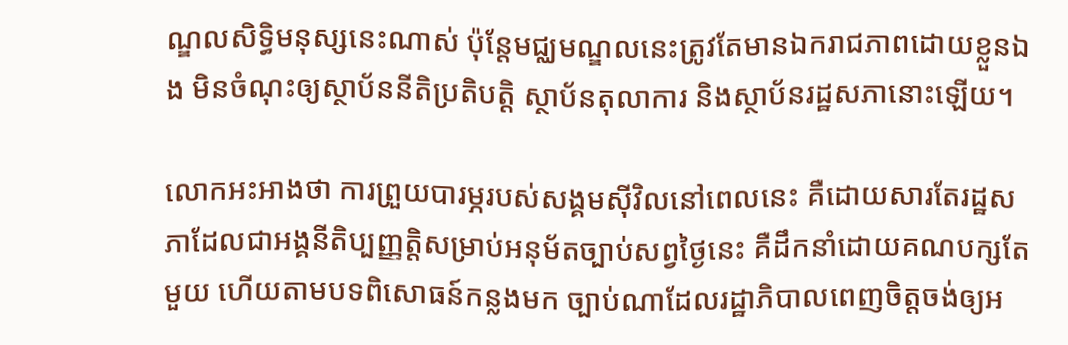ណ្ឌលសិទ្ធិមនុស្សនេះណាស់ ប៉ុន្តែមជ្ឈមណ្ឌលនេះត្រូវតែមានឯករាជភាពដោយខ្លួនឯង មិនចំណុះឲ្យស្ថាប័ននីតិប្រតិបត្តិ ស្ថាប័នតុលាការ និងស្ថាប័នរដ្ឋសភានោះឡើយ។

លោកអះអាងថា ការព្រួយបារម្ភរបស់សង្គមស៊ីវិលនៅពេលនេះ គឺដោយសារតែរដ្ឋសភាដែលជាអង្គនីតិប្បញ្ញត្តិសម្រាប់អនុម័តច្បាប់សព្វថ្ងៃនេះ គឺដឹកនាំដោយគណបក្សតែមួយ ហើយតាមបទពិសោធន៍កន្លងមក ច្បាប់ណាដែលរដ្ឋាភិបាលពេញចិត្តចង់ឲ្យអ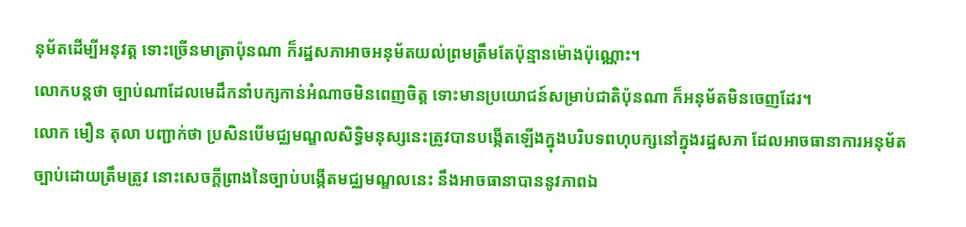នុម័តដើម្បីអនុវត្ត ទោះច្រើនមាត្រាប៉ុនណា ក៏រដ្ឋសភាអាចអនុម័តយល់ព្រមត្រឹមតែប៉ុន្មានម៉ោងប៉ុណ្ណោះ។
លោកបន្តថា ច្បាប់ណាដែលមេដឹកនាំបក្សកាន់អំណាចមិនពេញចិត្ត ទោះមានប្រយោជន៍សម្រាប់ជាតិប៉ុនណា ក៏អនុម័តមិនចេញដែរ។
លោក មឿន តុលា បញ្ជាក់ថា ប្រសិនបើមជ្ឈមណ្ឌលសិទ្ធិមនុស្សនេះត្រូវបានបង្កើតឡើងក្នុងបរិបទពហុបក្សនៅក្នុងរដ្ឋសភា ដែលអាចធានាការអនុម័តច្បាប់ដោយត្រឹមត្រូវ នោះសេចក្ដីព្រាងនៃច្បាប់បង្កើតមជ្ឈមណ្ឌលនេះ នឹងអាចធានាបាននូវភាពឯ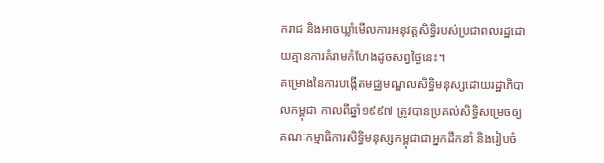ករាជ និងអាចឃ្លាំមើលការអនុវត្តសិទ្ធិរបស់ប្រជាពលរដ្ឋដោយគ្មានការគំរាមកំហែងដូចសព្វថ្ងៃនេះ។
គម្រោងនៃការបង្កើតមជ្ឈមណ្ឌលសិទ្ធិមនុស្សដោយរដ្ឋាភិបាលកម្ពុជា កាលពីឆ្នាំ១៩៩៧ ត្រូវបានប្រគល់សិទ្ធិសម្រេចឲ្យគណៈកម្មាធិការសិទ្ធិមនុស្សកម្ពុជាជាអ្នកដឹកនាំ និងរៀបចំ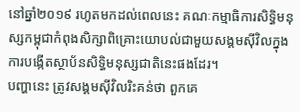នៅឆ្នាំ២០១៩ រហូតមកដល់ពេលនេះ គណៈកម្មាធិការសិទ្ធិមនុស្សកម្ពុជាកំពុងសិក្សាពិគ្រោះយោបល់ជាមួយសង្គមស៊ីវិលក្នុងការបង្កើតស្ថាប័នសិទ្ធិមនុស្សជាតិនេះផងដែរ។
បញ្ហានេះ ត្រូវសង្គមស៊ីវិលរិះគន់ថា ពួកគេ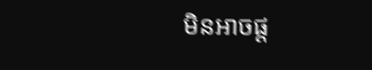មិនអាចផ្ត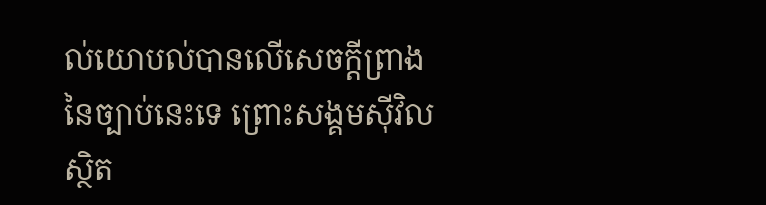ល់យោបល់បានលើសេចក្ដីព្រាងនៃច្បាប់នេះទេ ព្រោះសង្គមស៊ីវិលស្ថិត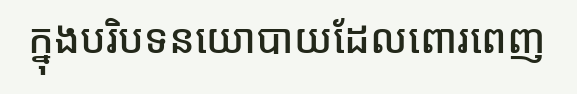ក្នុងបរិបទនយោបាយដែលពោរពេញ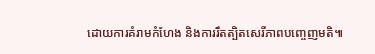ដោយការគំរាមកំហែង និងការរឹតត្បិតសេរីភាពបញ្ចេញមតិ៕